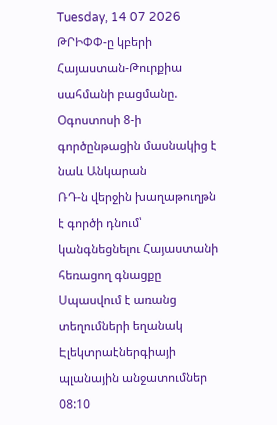Tuesday, 14 07 2026
ԹՐԻՓՓ-ը կբերի Հայաստան-Թուրքիա սահմանի բացմանը. Օգոստոսի 8-ի գործընթացին մասնակից է նաև Անկարան
ՌԴ-ն վերջին խաղաթուղթն է գործի դնում՝ կանգնեցնելու Հայաստանի հեռացող գնացքը
Սպասվում է առանց տեղումների եղանակ
Էլեկտրաէներգիայի պլանային անջատումներ
08:10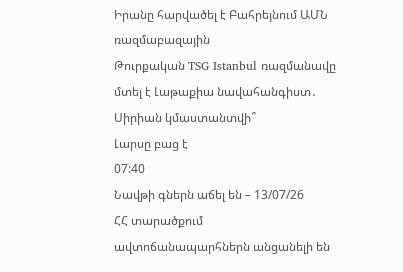Իրանը հարվածել է Բահրեյնում ԱՄՆ ռազմաբազային
Թուրքական TSG Istanbul ռազմանավը մտել է Լաթաքիա նավահանգիստ․ Սիրիան կմաստանտվի՞
Լարսը բաց է
07:40
Նավթի գներն աճել են – 13/07/26
ՀՀ տարածքում ավտոճանապարհներն անցանելի են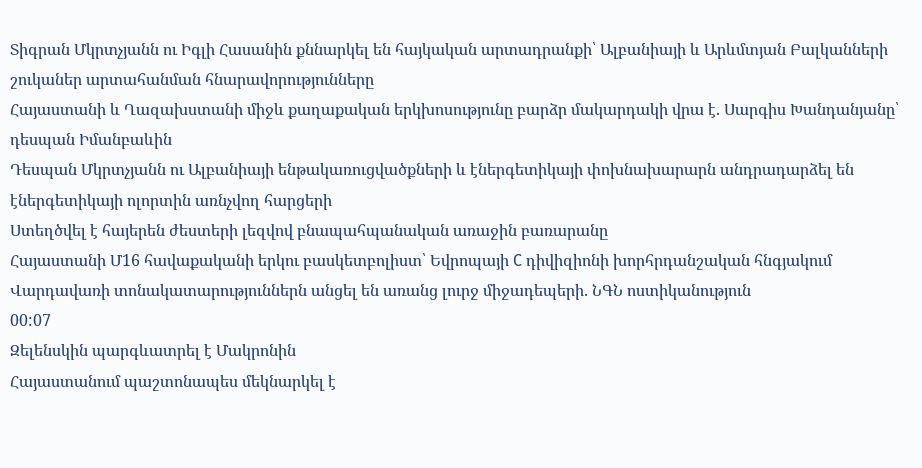Տիգրան Մկրտչյանն ու Իգլի Հասանին քննարկել են հայկական արտադրանքի՝ Ալբանիայի և Արևմտյան Բալկանների շուկաներ արտահանման հնարավորությունները
Հայաստանի և Ղազախստանի միջև քաղաքական երկխոսությունը բարձր մակարդակի վրա է. Սարգիս Խանդանյանը՝ դեսպան Իմանբաևին
Դեսպան Մկրտչյանն ու Ալբանիայի ենթակառուցվածքների և էներգետիկայի փոխնախարարն անդրադարձել են էներգետիկայի ոլորտին առնչվող հարցերի
Ստեղծվել է հայերեն ժեստերի լեզվով բնապահպանական առաջին բառարանը
Հայաստանի Մ16 հավաքականի երկու բասկետբոլիստ՝ Եվրոպայի C դիվիզիոնի խորհրդանշական հնգյակում
Վարդավառի տոնակատարություններն անցել են առանց լուրջ միջադեպերի. ՆԳՆ ոստիկանություն
00:07
Զելենսկին պարգևատրել է Մակրոնին
Հայաստանում պաշտոնապես մեկնարկել է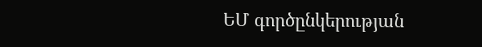ԵՄ գործընկերության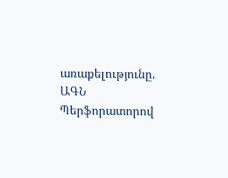առաքելությունը. ԱԳՆ
Պերֆորատորով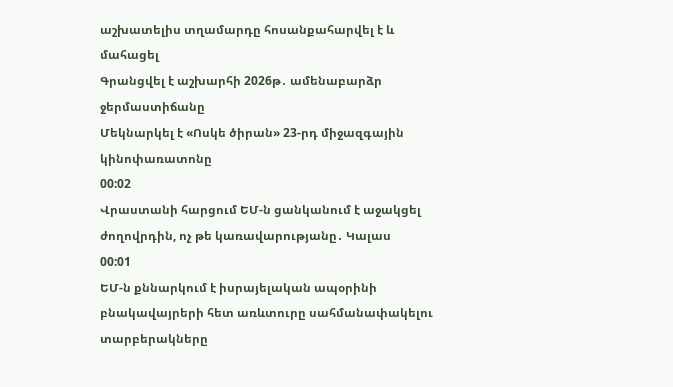աշխատելիս տղամարդը հոսանքահարվել է և մահացել
Գրանցվել է աշխարհի 2026թ․ ամենաբարձր ջերմաստիճանը
Մեկնարկել է «Ոսկե ծիրան» 23-րդ միջազգային կինոփառատոնը
00:02
Վրաստանի հարցում ԵՄ-ն ցանկանում է աջակցել ժողովրդին, ոչ թե կառավարությանը․ Կալաս
00:01
ԵՄ-ն քննարկում է իսրայելական ապօրինի բնակավայրերի հետ առևտուրը սահմանափակելու տարբերակները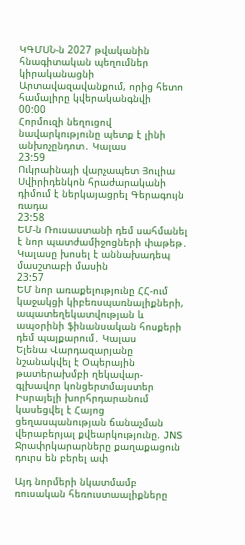ԿԳՄՍՆ-ն 2027 թվականին հնագիտական պեղումներ կիրականացնի Արտավազավանքում, որից հետո համալիրը կվերականգնվի
00:00
Հորմուզի նեղուցով նավարկությունը պետք է լինի անխոչընդոտ․ Կալաս
23:59
Ուկրաինայի վարչապետ Յուլիա Սվիրիդենկոն հրաժարականի դիմում է ներկայացրել Գերագույն ռադա
23:58
ԵՄ-ն Ռուսաստանի դեմ սահմանել է նոր պատժամիջոցների փաթեթ․ Կալասը խոսել է աննախադեպ մասշտաբի մասին
23:57
ԵՄ նոր առաքելությունը ՀՀ-ում կաջակցի կիբեռսպառնալիքների, ապատեղեկատվության և ապօրինի ֆինանսական հոսքերի դեմ պայքարում․ Կալաս
Ելենա Վարդազարյանը նշանակվել է Օպերային թատերախմբի ղեկավար-գլխավոր կոնցերտմայստեր
Իսրայելի խորհրդարանում կասեցվել է Հայոց ցեղասպանության ճանաչման վերաբերյալ քվեարկությունը. JNS
Ջրափրկարարները քաղաքացուն դուրս են բերել ափ

Այդ նորմերի նկատմամբ ռուսական հեռուստաալիքները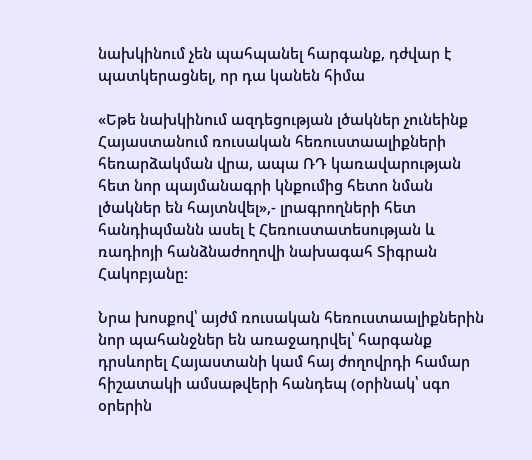նախկինում չեն պահպանել հարգանք, դժվար է պատկերացնել, որ դա կանեն հիմա

«Եթե նախկինում ազդեցության լծակներ չունեինք Հայաստանում ռուսական հեռուստաալիքների հեռարձակման վրա, ապա ՌԴ կառավարության հետ նոր պայմանագրի կնքումից հետո նման լծակներ են հայտնվել»,- լրագրողների հետ հանդիպմանն ասել է Հեռուստատեսության և ռադիոյի հանձնաժողովի նախագահ Տիգրան Հակոբյանը:

Նրա խոսքով՝ այժմ ռուսական հեռուստաալիքներին նոր պահանջներ են առաջադրվել՝ հարգանք դրսևորել Հայաստանի կամ հայ ժողովրդի համար հիշատակի ամսաթվերի հանդեպ (օրինակ՝ սգո օրերին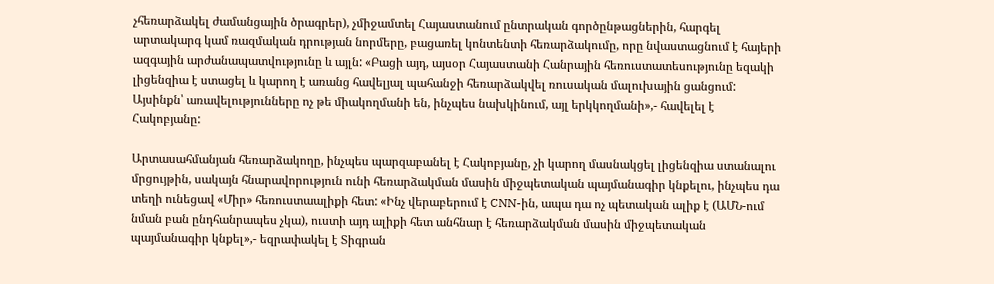չհեռարձակել ժամանցային ծրագրեր), չմիջամտել Հայաստանում ընտրական գործընթացներին, հարգել արտակարգ կամ ռազմական դրության նորմերը, բացառել կոնտենտի հեռարձակումը, որը նվաստացնում է հայերի ազգային արժանապատվությունը և այլն: «Բացի այդ, այսօր Հայաստանի Հանրային հեռուստատեսությունը եզակի լիցենզիա է ստացել և կարող է առանց հավելյալ պահանջի հեռարձակվել ռուսական մալուխային ցանցում: Այսինքն՝ առավելությունները ոչ թե միակողմանի են, ինչպես նախկինում, այլ երկկողմանի»,- հավելել է Հակոբյանը:

Արտասահմանյան հեռարձակողը, ինչպես պարզաբանել է Հակոբյանը, չի կարող մասնակցել լիցենզիա ստանալու մրցույթին, սակայն հնարավորություն ունի հեռարձակման մասին միջպետական պայմանագիր կնքելու, ինչպես դա տեղի ունեցավ «Միր» հեռուստաալիքի հետ: «Ինչ վերաբերում է CNN-ին, ապա դա ոչ պետական ալիք է (ԱՄՆ-ում նման բան ընդհանրապես չկա), ուստի այդ ալիքի հետ անհնար է հեռարձակման մասին միջպետական պայմանագիր կնքել»,- եզրափակել է Տիգրան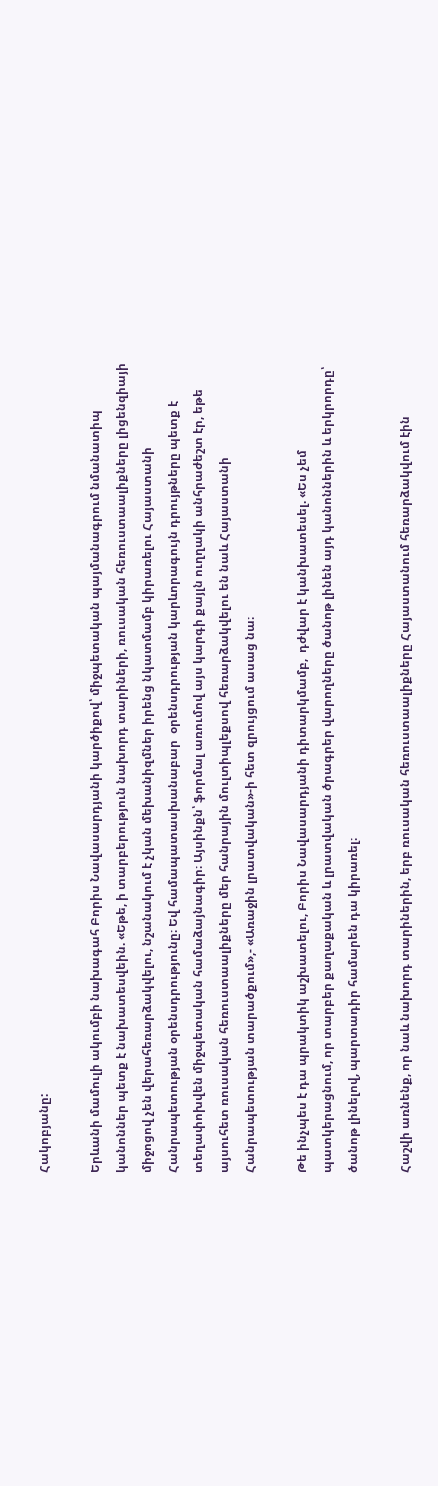Հակոբյանը:

Երևանի մամուլի ակումբի նախագահ Բորիս Նավասարդյանի կարծիքով՝ միջպետական պայմանագրում նմանատիպ կանոններ պետք է նախատեսվեին. «Եթե, ի տարբերություն նախորդ տարիների, ռուսական հեռուստաալիքները լիցենզիայի միջոցով չեն վերահեռարձակվելու, նշանակում է չկան մեխանիզմներ իրենց նկատմամբ կիրառելու Հայաստանի Հանրապետության օրենսդրությունը։ Եվ համապատասխանաբար  օրենսդրության կարևորագույն դրույթները պետք է տեղափոխվեն միջպետական համաձայնագիր։ Այսինքն՝ ֆորմալ առումով այս կարգի քայլն ուղղակի անհրաժեշտ էր, եթե այսուհետ ռուսական հեռուստաալիքները մեր հանրային մուլտիպլեքսով հեռարձակվելու են նաև Հայաստանի Հանրապետության տարածքում»,- «Առաջին լրատվական»-ի հետ զրույցում ասաց նա։

Թե ինչպես է դա պրակտիկ աշխատելու, Բորիս Նավասարդյանի դիտարկմամբ,  դժվար է կանխատեսել. «Ես չեմ պատկերացնում, որ տարբեր քաղաքական և լրատվական ծրագրեր վարողները ծանոթ լինեն այդ կանոններին և երկրորդը՝ ծանոթ լինելով, պարտադիր համարեն դա կիրառել։

Հաշվի առնենք, որ նաև նախորդ տարիներին, երբ ռուսական հեռուստաալիքները Հայաստանում հեռարձակվում էին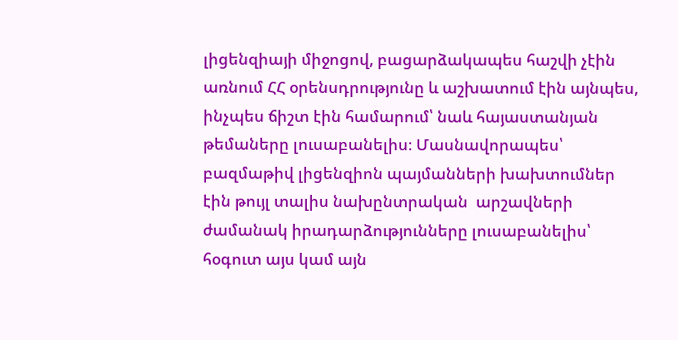լիցենզիայի միջոցով, բացարձակապես հաշվի չէին առնում ՀՀ օրենսդրությունը և աշխատում էին այնպես, ինչպես ճիշտ էին համարում՝ նաև հայաստանյան թեմաները լուսաբանելիս։ Մասնավորապես՝ բազմաթիվ լիցենզիոն պայմանների խախտումներ էին թույլ տալիս նախընտրական  արշավների ժամանակ իրադարձությունները լուսաբանելիս՝ հօգուտ այս կամ այն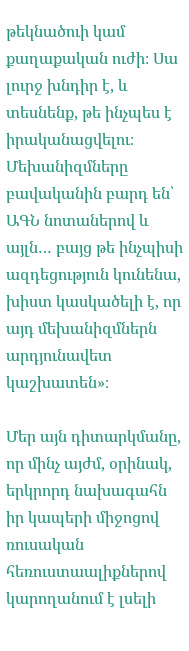թեկնածուի կամ քաղաքական ուժի։ Սա լուրջ խնդիր է, և տեսնենք, թե ինչպես է իրականացվելու։  Մեխանիզմները բավականին բարդ են՝ ԱԳՆ նոտաներով և այլն… բայց թե ինչպիսի ազդեցություն կունենա, խիստ կասկածելի է, որ այդ մեխանիզմներն արդյունավետ կաշխատեն»։

Մեր այն դիտարկմանը, որ մինչ այժմ, օրինակ, երկրորդ նախագահն իր կապերի միջոցով ռուսական հեռուստաալիքներով կարողանում է լսելի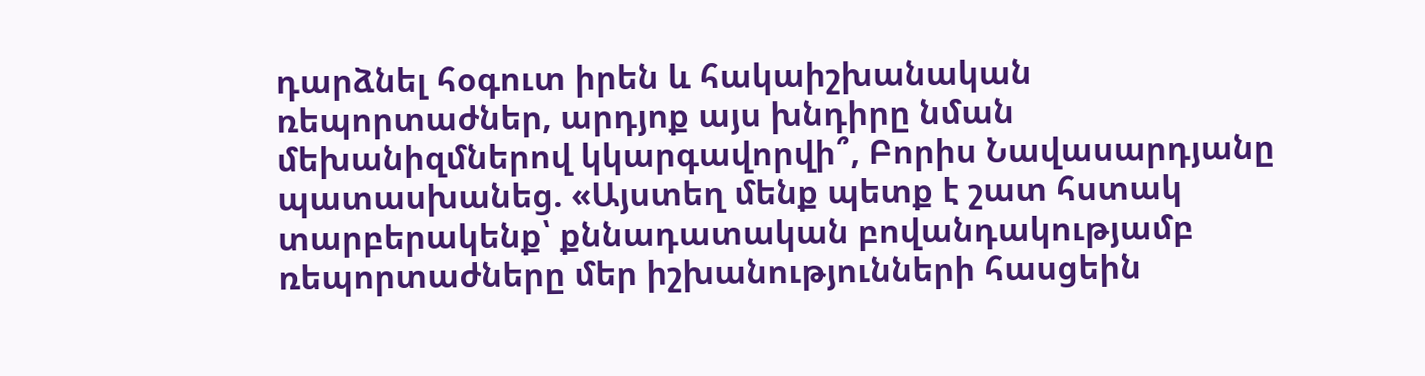դարձնել հօգուտ իրեն և հակաիշխանական ռեպորտաժներ, արդյոք այս խնդիրը նման մեխանիզմներով կկարգավորվի՞, Բորիս Նավասարդյանը պատասխանեց. «Այստեղ մենք պետք է շատ հստակ տարբերակենք՝ քննադատական բովանդակությամբ ռեպորտաժները մեր իշխանությունների հասցեին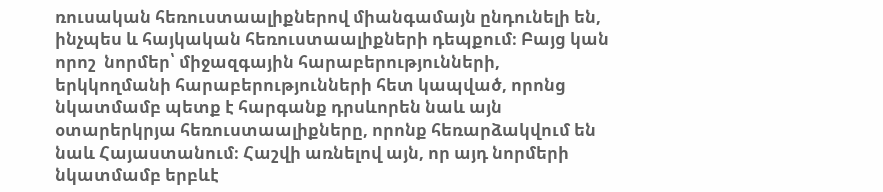ռուսական հեռուստաալիքներով միանգամայն ընդունելի են, ինչպես և հայկական հեռուստաալիքների դեպքում։ Բայց կան որոշ  նորմեր՝ միջազգային հարաբերությունների, երկկողմանի հարաբերությունների հետ կապված, որոնց նկատմամբ պետք է հարգանք դրսևորեն նաև այն օտարերկրյա հեռուստաալիքները, որոնք հեռարձակվում են նաև Հայաստանում։ Հաշվի առնելով այն, որ այդ նորմերի նկատմամբ երբևէ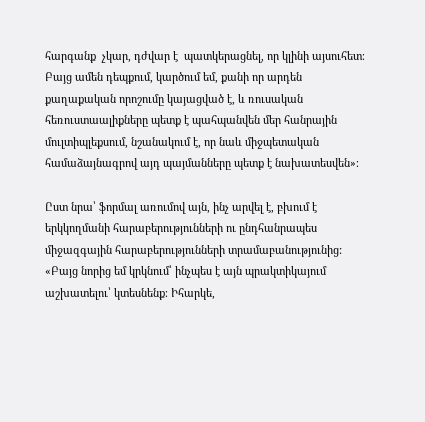հարգանք  չկար, դժվար է  պատկերացնել, որ կլինի այսուհետ։ Բայց ամեն դեպքում, կարծում եմ, քանի որ արդեն քաղաքական որոշումը կայացված է, և ռուսական հեռուստաալիքները պետք է պահպանվեն մեր հանրային մուլտիպլեքսում, նշանակում է, որ նաև միջպետական համաձայնագրով այդ պայմանները պետք է նախատեսվեն»։

Ըստ նրա՝ ֆորմալ առումով այն, ինչ արվել է, բխում է երկկողմանի հարաբերությունների ու ընդհանրապես միջազգային հարաբերությունների տրամաբանությունից: «Բայց նորից եմ կրկնում՝ ինչպես է այն պրակտիկայում աշխատելու՝ կտեսնենք։ Իհարկե,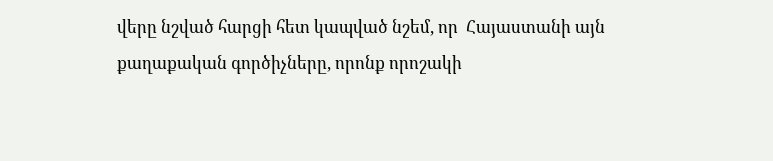վերը նշված հարցի հետ կապված նշեմ, որ  Հայաստանի այն քաղաքական գործիչները, որոնք որոշակի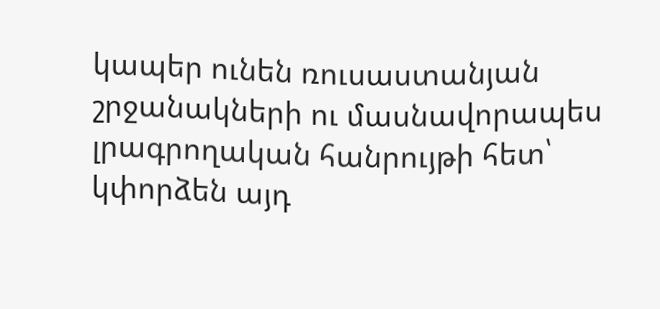կապեր ունեն ռուսաստանյան շրջանակների ու մասնավորապես լրագրողական հանրույթի հետ՝ կփորձեն այդ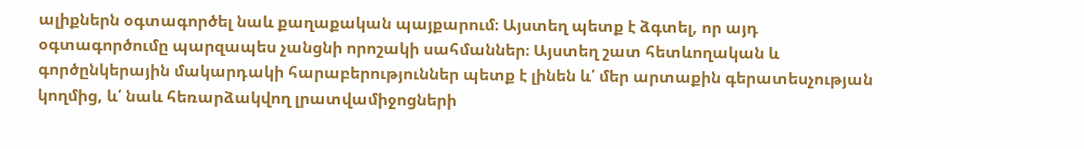ալիքներն օգտագործել նաև քաղաքական պայքարում։ Այստեղ պետք է ձգտել, որ այդ օգտագործումը պարզապես չանցնի որոշակի սահմաններ։ Այստեղ շատ հետևողական և գործընկերային մակարդակի հարաբերություններ պետք է լինեն և՛ մեր արտաքին գերատեսչության կողմից, և՛ նաև հեռարձակվող լրատվամիջոցների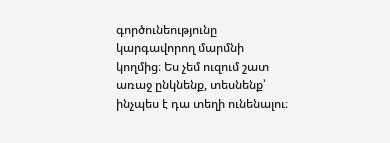գործունեությունը կարգավորող մարմնի կողմից։ Ես չեմ ուզում շատ առաջ ընկնենք, տեսնենք՝ ինչպես է դա տեղի ունենալու։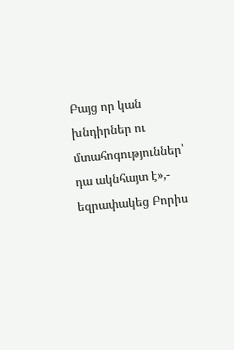Բայց որ կան խնդիրներ ու մտահոգություններ՝ դա ակնհայտ է»,- եզրափակեց Բորիս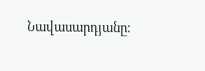Նավասարդյանը։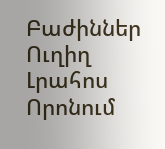Բաժիններ
Ուղիղ
Լրահոս
Որոնում